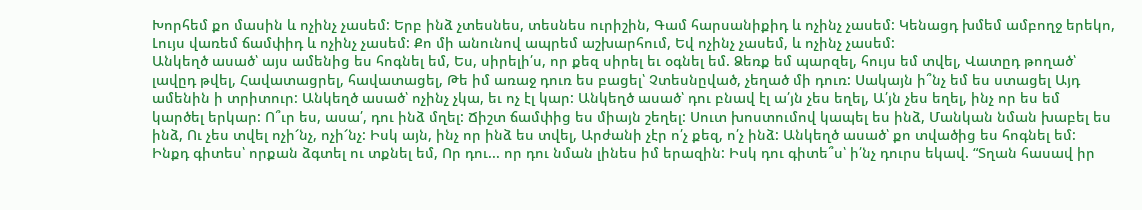Խորհեմ քո մասին և ոչինչ չասեմ: Երբ ինձ չտեսնես, տեսնես ուրիշին, Գամ հարսանիքիդ և ոչինչ չասեմ: Կենացդ խմեմ ամբողջ երեկո, Լույս վառեմ ճամփիդ և ոչինչ չասեմ: Քո մի անունով ապրեմ աշխարհում, Եվ ոչինչ չասեմ, և ոչինչ չասեմ:
Անկեղծ ասած՝ այս ամենից ես հոգնել եմ, Ես, սիրելի՛ս, որ քեզ սիրել եւ օգնել եմ. Ձեռք եմ պարզել, հույս եմ տվել, Վատըդ թողած՝ լավըդ թվել, Հավատացրել, հավատացել, Թե իմ առաջ դուռ ես բացել՝ Չտեսնըված, չեղած մի դուռ: Սակայն ի՞նչ եմ ես ստացել Այդ ամենին ի տրիտուր: Անկեղծ ասած՝ ոչինչ չկա, եւ ոչ էլ կար: Անկեղծ ասած՝ դու բնավ էլ ա՛յն չես եղել, Ա՛յն չես եղել, ինչ որ ես եմ կարծել երկար: Ո՞ւր ես, ասա՛, դու ինձ մղել: Ճիշտ ճամփից ես միայն շեղել: Սուտ խոստումով կապել ես ինձ, Մանկան նման խաբել ես ինձ, Ու չես տվել ոչի՜նչ, ոչի՜նչ: Իսկ այն, ինչ որ ինձ ես տվել, Արժանի չէր ո՛չ քեզ, ո՛չ ինձ: Անկեղծ ասած՝ քո տվածից ես հոգնել եմ: Ինքդ գիտես՝ որքան ձգտել ու տքնել եմ, Որ դու... որ դու նման լինես իմ երազին: Իսկ դու գիտե՞ս՝ ի՛նչ դուրս եկավ. “Տղան հասավ իր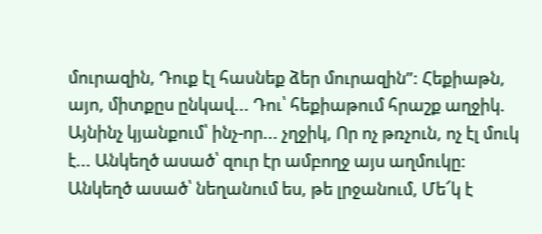մուրազին, Դուք էլ հասնեք ձեր մուրազին”: Հեքիաթն, այո, միտքըս ընկավ... Դու՝ հեքիաթում հրաշք աղջիկ. Այնինչ կյանքում՝ ինչ-որ... չղջիկ, Որ ոչ թռչուն, ոչ էլ մուկ է... Անկեղծ ասած՝ զուր էր ամբողջ այս աղմուկը: Անկեղծ ասած՝ նեղանում ես, թե լրջանում, Մե՜կ է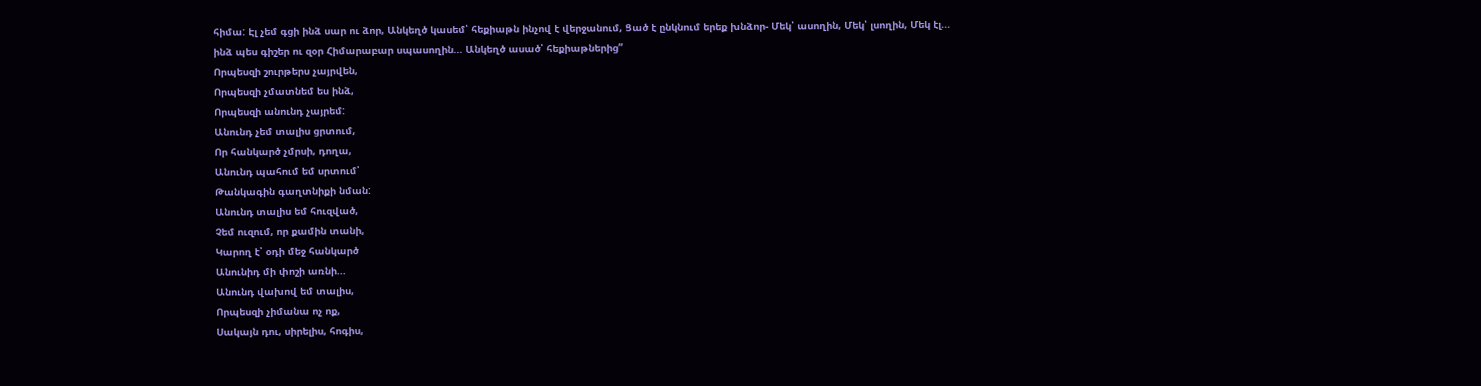հիմա: Էլ չեմ գցի ինձ սար ու ձոր, Անկեղծ կասեմ՝ հեքիաթն ինչով է վերջանում, Ցած է ընկնում երեք խնձոր- Մեկ՝ ասողին, Մեկ՝ լսողին, Մեկ էլ... ինձ պես գիշեր ու զօր Հիմարաբար սպասողին... Անկեղծ ասած՝ հեքիաթներից”
Որպեսզի շուրթերս չայրվեն,
Որպեսզի չմատնեմ ես ինձ,
Որպեսզի անունդ չայրեմ:
Անունդ չեմ տալիս ցրտում,
Որ հանկարծ չմրսի, դողա,
Անունդ պահում եմ սրտում՝
Թանկագին գաղտնիքի նման:
Անունդ տալիս եմ հուզված,
Չեմ ուզում, որ քամին տանի,
Կարող է՝ օդի մեջ հանկարծ
Անունիդ մի փոշի առնի...
Անունդ վախով եմ տալիս,
Որպեսզի չիմանա ոչ ոք,
Սակայն դու, սիրելիս, հոգիս,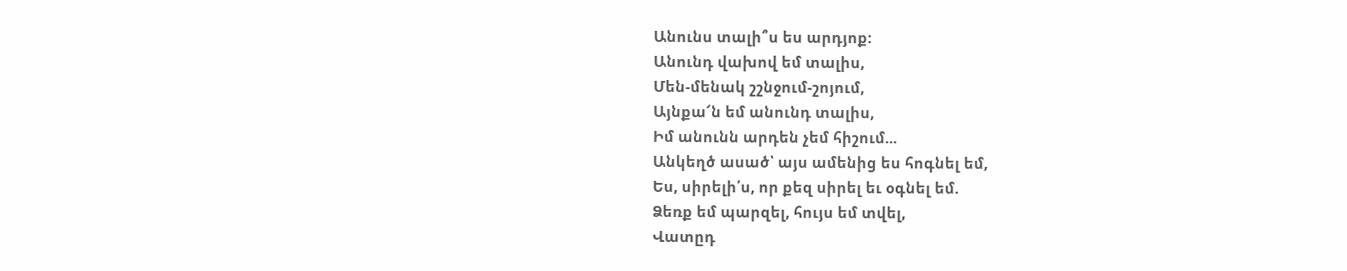Անունս տալի՞ս ես արդյոք:
Անունդ վախով եմ տալիս,
Մեն-մենակ շշնջում-շոյում,
Այնքա՜ն եմ անունդ տալիս,
Իմ անունն արդեն չեմ հիշում...
Անկեղծ ասած՝ այս ամենից ես հոգնել եմ,
Ես, սիրելի՛ս, որ քեզ սիրել եւ օգնել եմ.
Ձեռք եմ պարզել, հույս եմ տվել,
Վատըդ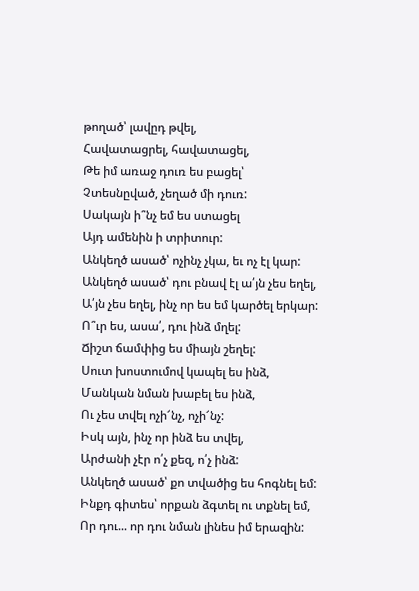թողած՝ լավըդ թվել,
Հավատացրել, հավատացել,
Թե իմ առաջ դուռ ես բացել՝
Չտեսնըված, չեղած մի դուռ:
Սակայն ի՞նչ եմ ես ստացել
Այդ ամենին ի տրիտուր:
Անկեղծ ասած՝ ոչինչ չկա, եւ ոչ էլ կար:
Անկեղծ ասած՝ դու բնավ էլ ա՛յն չես եղել,
Ա՛յն չես եղել, ինչ որ ես եմ կարծել երկար:
Ո՞ւր ես, ասա՛, դու ինձ մղել:
Ճիշտ ճամփից ես միայն շեղել:
Սուտ խոստումով կապել ես ինձ,
Մանկան նման խաբել ես ինձ,
Ու չես տվել ոչի՜նչ, ոչի՜նչ:
Իսկ այն, ինչ որ ինձ ես տվել,
Արժանի չէր ո՛չ քեզ, ո՛չ ինձ:
Անկեղծ ասած՝ քո տվածից ես հոգնել եմ:
Ինքդ գիտես՝ որքան ձգտել ու տքնել եմ,
Որ դու... որ դու նման լինես իմ երազին: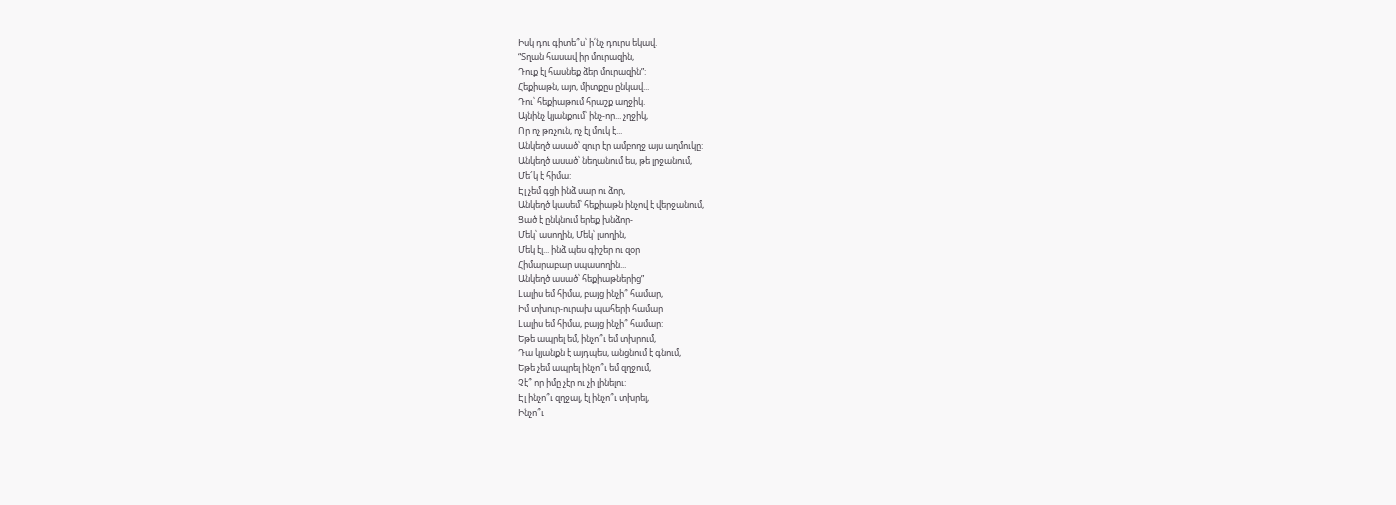Իսկ դու գիտե՞ս՝ ի՛նչ դուրս եկավ.
“Տղան հասավ իր մուրազին,
Դուք էլ հասնեք ձեր մուրազին”:
Հեքիաթն, այո, միտքըս ընկավ...
Դու՝ հեքիաթում հրաշք աղջիկ.
Այնինչ կյանքում՝ ինչ-որ... չղջիկ,
Որ ոչ թռչուն, ոչ էլ մուկ է...
Անկեղծ ասած՝ զուր էր ամբողջ այս աղմուկը:
Անկեղծ ասած՝ նեղանում ես, թե լրջանում,
Մե՜կ է հիմա:
Էլ չեմ գցի ինձ սար ու ձոր,
Անկեղծ կասեմ՝ հեքիաթն ինչով է վերջանում,
Ցած է ընկնում երեք խնձոր-
Մեկ՝ ասողին, Մեկ՝ լսողին,
Մեկ էլ... ինձ պես գիշեր ու զօր
Հիմարաբար սպասողին...
Անկեղծ ասած՝ հեքիաթներից”
Lալիս եմ հիմա, բայց ինչի՞ համար,
Իմ տխուր-ուրախ պահերի համար
Lալիս եմ հիմա, բայց ինչի՞ համար:
Եթե ապրել եմ, ինչո՞ւ եմ տխրում,
Դա կյանքն է այդպես, անցնում է գնում,
Եթե չեմ ապրել ինչո՞ւ եմ զղջում,
Չէ՞ որ իմը չէր ու չի լինելու:
Էլ ինչո՞ւ զղջալ, էլ ինչո՞ւ տխրել,
Ինչո՞ւ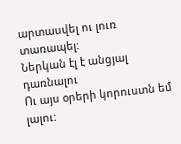արտասվել ու լուռ տառապել:
Ներկան էլ է անցյալ դառնալու
Ու այս օրերի կորուստն եմ լալու: